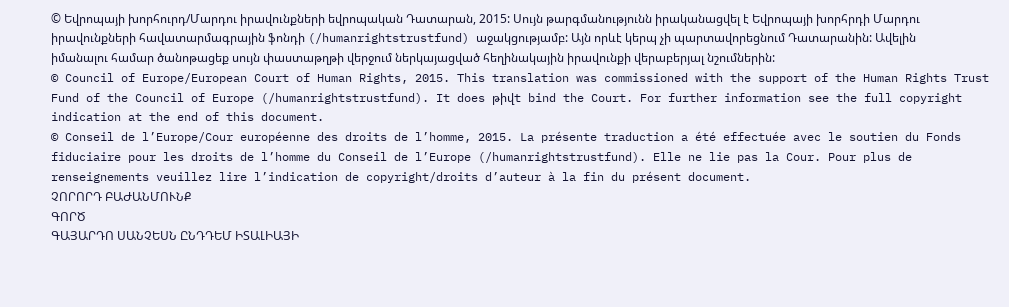© Եվրոպայի խորհուրդ/Մարդու իրավունքների եվրոպական Դատարան, 2015: Սույն թարգմանությունն իրականացվել է Եվրոպայի խորհրդի Մարդու իրավունքների հավատարմագրային ֆոնդի (/humanrightstrustfund) աջակցությամբ: Այն որևէ կերպ չի պարտավորեցնում Դատարանին: Ավելին իմանալու համար ծանոթացեք սույն փաստաթղթի վերջում ներկայացված հեղինակային իրավունքի վերաբերյալ նշումներին:
© Council of Europe/European Court of Human Rights, 2015. This translation was commissioned with the support of the Human Rights Trust Fund of the Council of Europe (/humanrightstrustfund). It does թիվt bind the Court. For further information see the full copyright indication at the end of this document.
© Conseil de l’Europe/Cour européenne des droits de l’homme, 2015. La présente traduction a été effectuée avec le soutien du Fonds fiduciaire pour les droits de l’homme du Conseil de l’Europe (/humanrightstrustfund). Elle ne lie pas la Cour. Pour plus de renseignements veuillez lire l’indication de copyright/droits d’auteur à la fin du présent document.
ՉՈՐՈՐԴ ԲԱԺԱՆՄՈՒՆՔ
ԳՈՐԾ
ԳԱՅԱՐԴՈ ՍԱՆՉԵՍՆ ԸՆԴԴԵՄ ԻՏԱԼԻԱՅԻ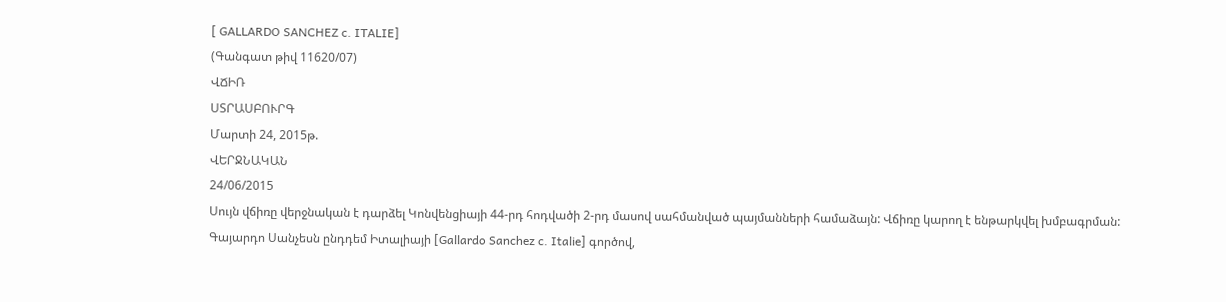[ GALLARDO SANCHEZ c. ITALIE]
(Գանգատ թիվ 11620/07)
ՎՃԻՌ
ՍՏՐԱՍԲՈՒՐԳ
Մարտի 24, 2015թ.
ՎԵՐՋՆԱԿԱՆ
24/06/2015
Սույն վճիռը վերջնական է դարձել Կոնվենցիայի 44-րդ հոդվածի 2-րդ մասով սահմանված պայմանների համաձայն: Վճիռը կարող է ենթարկվել խմբագրման:
Գայարդո Սանչեսն ընդդեմ Իտալիայի [Gallardo Sanchez c. Italie] գործով,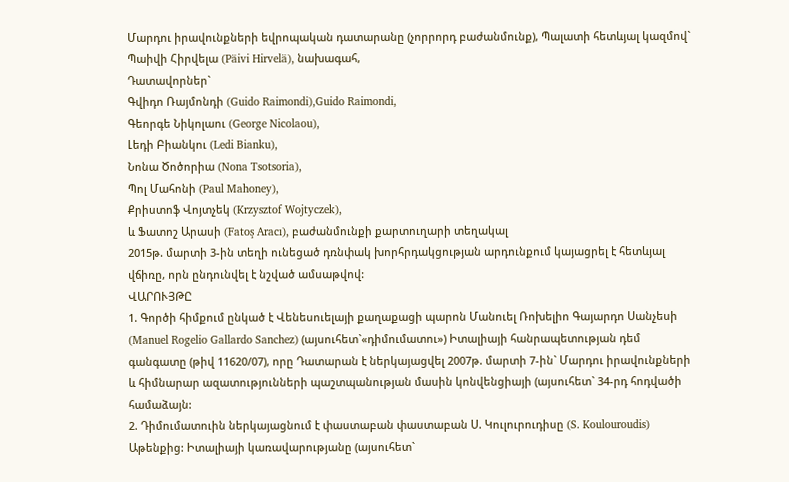Մարդու իրավունքների եվրոպական դատարանը (չորրորդ բաժանմունք), Պալատի հետևյալ կազմով`
Պաիվի Հիրվելա (Päivi Hirvelä), նախագահ,
Դատավորներ`
Գվիդո Ռայմոնդի (Guido Raimondi),Guido Raimondi,
Գեորգե Նիկոլաու (George Nicolaou),
Լեդի Բիանկու (Ledi Bianku),
Նոնա Ծոծորիա (Nona Tsotsoria),
Պոլ Մահոնի (Paul Mahoney),
Քրիստոֆ Վոյտչեկ (Krzysztof Wojtyczek),
և Ֆատոշ Արասի (Fatoş Aracı), բաժանմունքի քարտուղարի տեղակալ
2015թ. մարտի 3-ին տեղի ունեցած դռնփակ խորհրդակցության արդունքում կայացրել է հետևյալ վճիռը, որն ընդունվել է նշված ամսաթվով:
ՎԱՐՈՒՅԹԸ
1. Գործի հիմքում ընկած է Վենեսուելայի քաղաքացի պարոն Մանուել Ռոխելիո Գայարդո Սանչեսի (Manuel Rogelio Gallardo Sanchez) (այսուհետ`«դիմումատու») Իտալիայի հանրապետության դեմ գանգատը (թիվ 11620/07), որը Դատարան է ներկայացվել 2007թ. մարտի 7-ին` Մարդու իրավունքների և հիմնարար ազատությունների պաշտպանության մասին կոնվենցիայի (այսուհետ` 34-րդ հոդվածի համաձայն:
2. Դիմումատուին ներկայացնում է փաստաբան փաստաբան Ս. Կուլուրուդիսը (S. Koulouroudis) Աթենքից: Իտալիայի կառավարությանը (այսուհետ`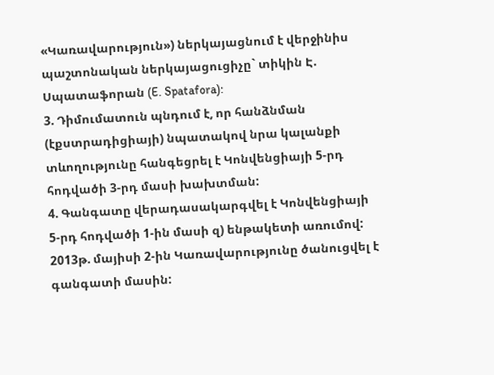«Կառավարություն») ներկայացնում է վերջինիս պաշտոնական ներկայացուցիչը` տիկին Է. Սպատաֆորան (E. Spatafora):
3. Դիմումատուն պնդում է, որ հանձնման (էքստրադիցիայի) նպատակով նրա կալանքի տևողությունը հանգեցրել է Կոնվենցիայի 5-րդ հոդվածի 3-րդ մասի խախտման:
4. Գանգատը վերադասակարգվել է Կոնվենցիայի 5-րդ հոդվածի 1-ին մասի զ) ենթակետի առումով: 2013թ. մայիսի 2-ին Կառավարությունը ծանուցվել է գանգատի մասին: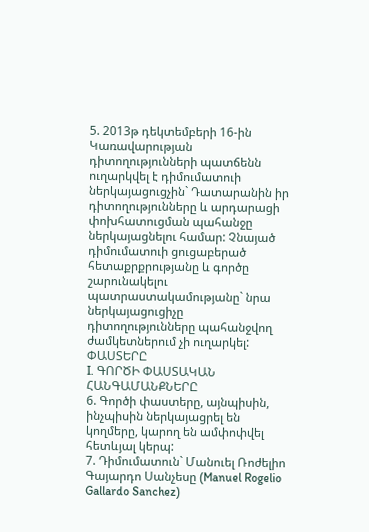5. 2013թ դեկտեմբերի 16-ին Կառավարության դիտողությունների պատճենն ուղարկվել է դիմումատուի ներկայացուցչին` Դատարանին իր դիտողությունները և արդարացի փոխհատուցման պահանջը ներկայացնելու համար: Չնայած դիմումատուի ցուցաբերած հետաքրքրությանը և գործը շարունակելու պատրաստակամությանը` նրա ներկայացուցիչը դիտողությունները պահանջվող ժամկետներում չի ուղարկել:
ՓԱՍՏԵՐԸ
I. ԳՈՐԾԻ ՓԱՍՏԱԿԱՆ ՀԱՆԳԱՄԱՆՔՆԵՐԸ
6. Գործի փաստերը, այնպիսին, ինչպիսին ներկայացրել են կողմերը, կարող են ամփոփվել հետևյալ կերպ:
7. Դիմումատուն` Մանուել Ռոժելիո Գայարդո Սանչեսը (Manuel Rogelio Gallardo Sanchez)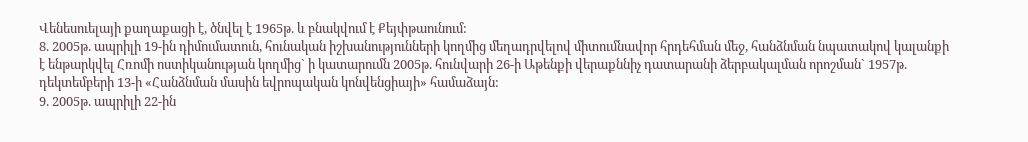Վենեսուելայի քաղաքացի է, ծնվել է 1965թ. և բնակվում է Քեյփթաունում:
8. 2005թ. ապրիլի 19-ին դիմումատուն, հունական իշխանությունների կողմից մեղադրվելով միտումնավոր հրդեհման մեջ, հանձնման նպատակով կալանքի է ենթարկվել Հռոմի ոստիկանության կողմից` ի կատարումն 2005թ. հունվարի 26-ի Աթենքի վերաքննիչ դատարանի ձերբակալման որոշման` 1957թ. դեկտեմբերի 13-ի «Հանձնման մասին եվրոպական կոնվենցիայի» համաձայն:
9. 2005թ. ապրիլի 22-ին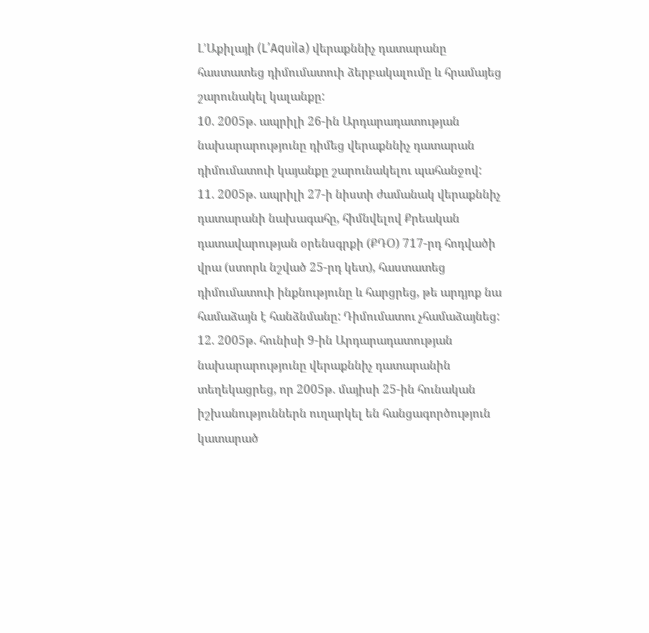Լ’Աքիլայի (L’Aquila) վերաքննիչ դատարանը հաստատեց դիմումատուի ձերբակալումը և հրամայեց շարունակել կալանքը:
10. 2005թ. ապրիլի 26-ին Արդարադատության նախարարությունը դիմեց վերաքննիչ դատարան դիմումատուի կայանքը շարունակելու պահանջով:
11. 2005թ. ապրիլի 27-ի նիստի ժամանակ վերաքննիչ դատարանի նախագահը, հիմնվելով Քրեական դատավարության օրենսգրքի (ՔԴՕ) 717-րդ հոդվածի վրա (ստորև նշված 25-րդ կետ), հաստատեց դիմումատուի ինքնությունը և հարցրեց, թե արդյոք նա համաձայն է հանձնմանը: Դիմումատու չհամաձայնեց:
12. 2005թ. հունիսի 9-ին Արդարադատության նախարարությունը վերաքննիչ դատարանին տեղեկացրեց, որ 2005թ. մայիսի 25-ին հունական իշխանություններն ուղարկել են հանցագործություն կատարած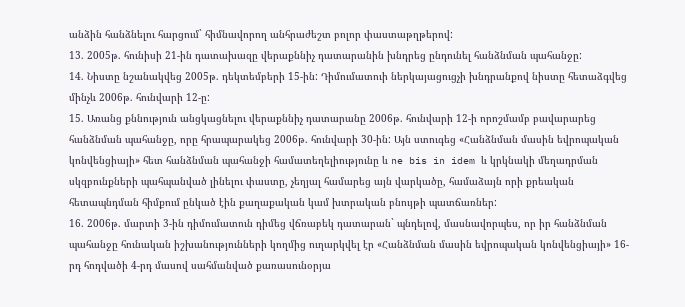անձին հանձնելու հարցում` հիմնավորող անհրաժեշտ բոլոր փաստաթղթերով:
13. 2005թ. հունիսի 21-ին դատախազը վերաքննիչ դատարանին խնդրեց ընդունել հանձնման պահանջը:
14. Նիստը նշանակվեց 2005թ. դեկտեմբերի 15-ին: Դիմումատուի ներկայացուցչի խնդրանքով նիստը հետաձգվեց մինչև 2006թ. հունվարի 12-ը:
15. Առանց քննություն անցկացնելու վերաքննիչ դատարանը 2006թ. հունվարի 12-ի որոշմամբ բավարարեց հանձնման պահանջը, որը հրապարակեց 2006թ. հունվարի 30-ին: Այն ստուգեց «Հանձնման մասին եվրոպական կոնվենցիայի» հետ հանձնման պահանջի համատեղելիությունը և ne bis in idem և կրկնակի մեղադրման սկզբունքների պահպանված լինելու փաստը, չեղյալ համարեց այն վարկածը, համաձայն որի քրեական հետապնդման հիմքում ընկած էին քաղաքական կամ խտրական բնույթի պատճառներ:
16. 2006թ. մարտի 3-ին դիմումատուն դիմեց վճռաբեկ դատարան` պնդելով, մասնավորպես, որ իր հանձնման պահանջը հունական իշխանությունների կողմից ուղարկվել էր «Հանձնման մասին եվրոպական կոնվենցիայի» 16-րդ հոդվածի 4-րդ մասով սահմանված քառասունօրյա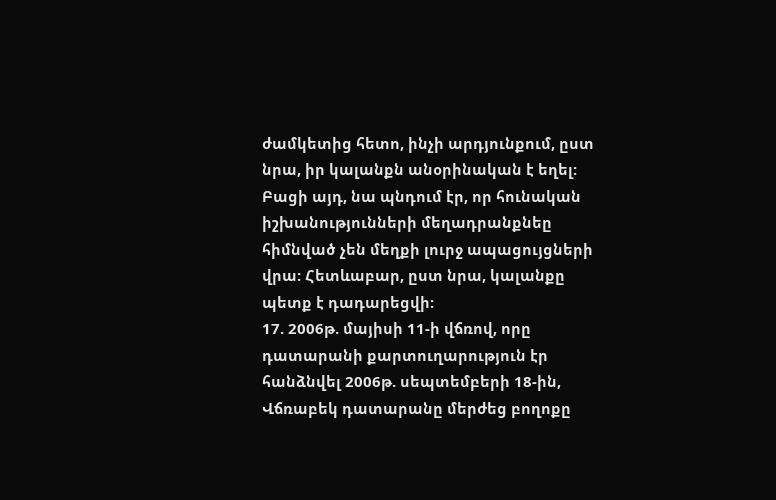ժամկետից հետո, ինչի արդյունքում, ըստ նրա, իր կալանքն անօրինական է եղել: Բացի այդ, նա պնդում էր, որ հունական իշխանությունների մեղադրանքնեը հիմնված չեն մեղքի լուրջ ապացույցների վրա: Հետևաբար, ըստ նրա, կալանքը պետք է դադարեցվի:
17. 2006թ. մայիսի 11-ի վճռով, որը դատարանի քարտուղարություն էր հանձնվել 2006թ. սեպտեմբերի 18-ին, Վճռաբեկ դատարանը մերժեց բողոքը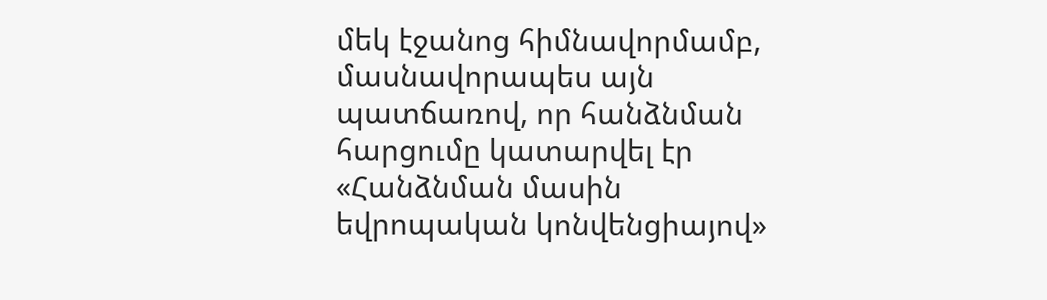մեկ էջանոց հիմնավորմամբ, մասնավորապես այն պատճառով, որ հանձնման հարցումը կատարվել էր «Հանձնման մասին եվրոպական կոնվենցիայով»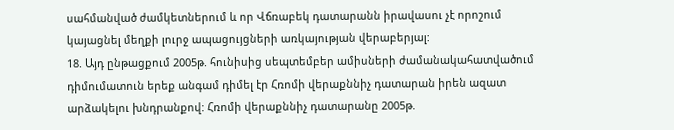սահմանված ժամկետներում և որ Վճռաբեկ դատարանն իրավասու չէ որոշում կայացնել մեղքի լուրջ ապացույցների առկայության վերաբերյալ:
18. Այդ ընթացքում 2005թ. հունիսից սեպտեմբեր ամիսների ժամանակահատվածում դիմումատուն երեք անգամ դիմել էր Հռոմի վերաքննիչ դատարան իրեն ազատ արձակելու խնդրանքով: Հռոմի վերաքննիչ դատարանը 2005թ.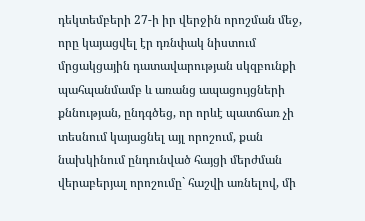դեկտեմբերի 27-ի իր վերջին որոշման մեջ, որը կայացվել էր դռնփակ նիստում մրցակցային դատավարության սկզբունքի պահպանմամբ և առանց ապացույցների քննության, ընդգծեց, որ որևէ պատճառ չի տեսնում կայացնել այլ որոշում, քան նախկինում ընդունված հայցի մերժման վերաբերյալ որոշումը` հաշվի առնելով, մի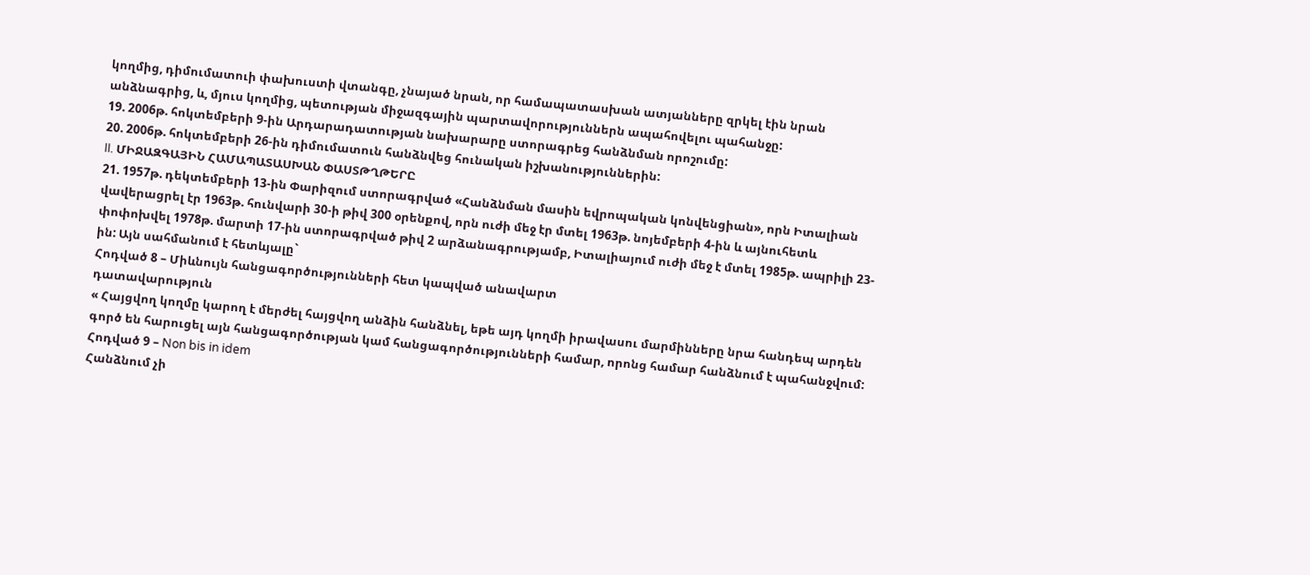կողմից, դիմումատուի փախուստի վտանգը, չնայած նրան, որ համապատասխան ատյանները զրկել էին նրան անձնագրից, և, մյուս կողմից, պետության միջազգային պարտավորություններն ապահովելու պահանջը:
19. 2006թ. հոկտեմբերի 9-ին Արդարադատության նախարարը ստորագրեց հանձնման որոշումը:
20. 2006թ. հոկտեմբերի 26-ին դիմումատուն հանձնվեց հունական իշխանություններին:
II. ՄԻՋԱԶԳԱՅԻՆ ՀԱՄԱՊԱՏԱՍԽԱՆ ՓԱՍՏԹՂԹԵՐԸ
21. 1957թ. դեկտեմբերի 13-ին Փարիզում ստորագրված «Հանձնման մասին եվրոպական կոնվենցիան», որն Իտալիան վավերացրել էր 1963թ. հունվարի 30-ի թիվ 300 օրենքով, որն ուժի մեջ էր մտել 1963թ. նոյեմբերի 4-ին և այնուհետև փոփոխվել 1978թ. մարտի 17-ին ստորագրված թիվ 2 արձանագրությամբ, Իտալիայում ուժի մեջ է մտել 1985թ. ապրիլի 23-ին: Այն սահմանում է հետևյալը`
Հոդված 8 – Միևնույն հանցագործությունների հետ կապված անավարտ
դատավարություն
« Հայցվող կողմը կարող է մերժել հայցվող անձին հանձնել, եթե այդ կողմի իրավասու մարմինները նրա հանդեպ արդեն գործ են հարուցել այն հանցագործության կամ հանցագործությունների համար, որոնց համար հանձնում է պահանջվում:
Հոդված 9 – Non bis in idem
Հանձնում չի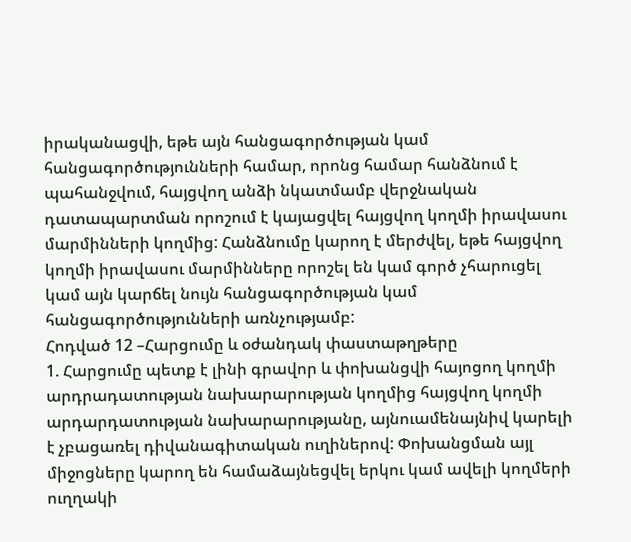իրականացվի, եթե այն հանցագործության կամ հանցագործությունների համար, որոնց համար հանձնում է պահանջվում, հայցվող անձի նկատմամբ վերջնական դատապարտման որոշում է կայացվել հայցվող կողմի իրավասու մարմինների կողմից: Հանձնումը կարող է մերժվել, եթե հայցվող կողմի իրավասու մարմինները որոշել են կամ գործ չհարուցել կամ այն կարճել նույն հանցագործության կամ հանցագործությունների առնչությամբ:
Հոդված 12 –Հարցումը և օժանդակ փաստաթղթերը
1. Հարցումը պետք է լինի գրավոր և փոխանցվի հայոցող կողմի արդրադատության նախարարության կողմից հայցվող կողմի արդարդատության նախարարությանը, այնուամենայնիվ կարելի է չբացառել դիվանագիտական ուղիներով: Փոխանցման այլ միջոցները կարող են համաձայնեցվել երկու կամ ավելի կողմերի ուղղակի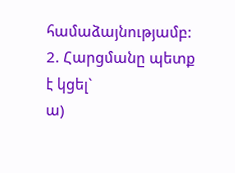համաձայնությամբ:
2. Հարցմանը պետք է կցել`
ա)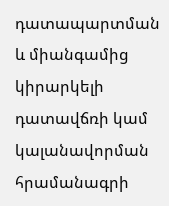դատապարտման և միանգամից կիրարկելի դատավճռի կամ կալանավորման հրամանագրի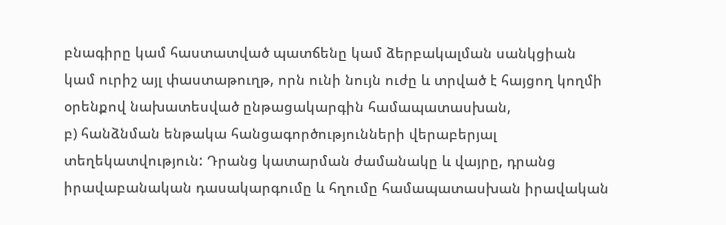բնագիրը կամ հաստատված պատճենը կամ ձերբակալման սանկցիան կամ ուրիշ այլ փաստաթուղթ, որն ունի նույն ուժը և տրված է հայցող կողմի օրենքով նախատեսված ընթացակարգին համապատասխան,
բ) հանձնման ենթակա հանցագործությունների վերաբերյալ տեղեկատվություն: Դրանց կատարման ժամանակը և վայրը, դրանց իրավաբանական դասակարգումը և հղումը համապատասխան իրավական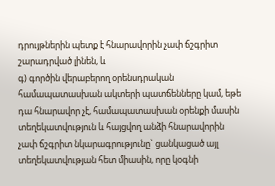դրույթներին պետք է հնարավորին չափ ճշգրիտ շարադրված լինեն, և
գ) գործին վերաբերող օրենսդրական համապատասխան ակտերի պատճենները կամ, եթե դա հնարավոր չէ, համապատասխան օրենքի մասին տեղեկատվություն և հայցվող անձի հնարավորին չափ ճշգրիտ նկարագրությունը` ցանկացած այլ տեղեկատվության հետ միասին, որը կօգնի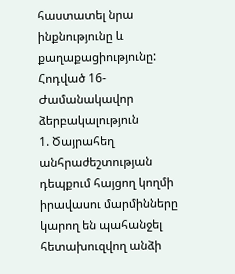հաստատել նրա ինքնությունը և քաղաքացիությունը:
Հոդված 16- Ժամանակավոր ձերբակալություն
1. Ծայրահեղ անհրաժեշտության դեպքում հայցող կողմի իրավասու մարմինները կարող են պահանջել հետախուզվող անձի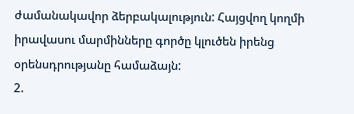ժամանակավոր ձերբակալություն: Հայցվող կողմի իրավասու մարմինները գործը կլուծեն իրենց օրենսդրությանը համաձայն:
2.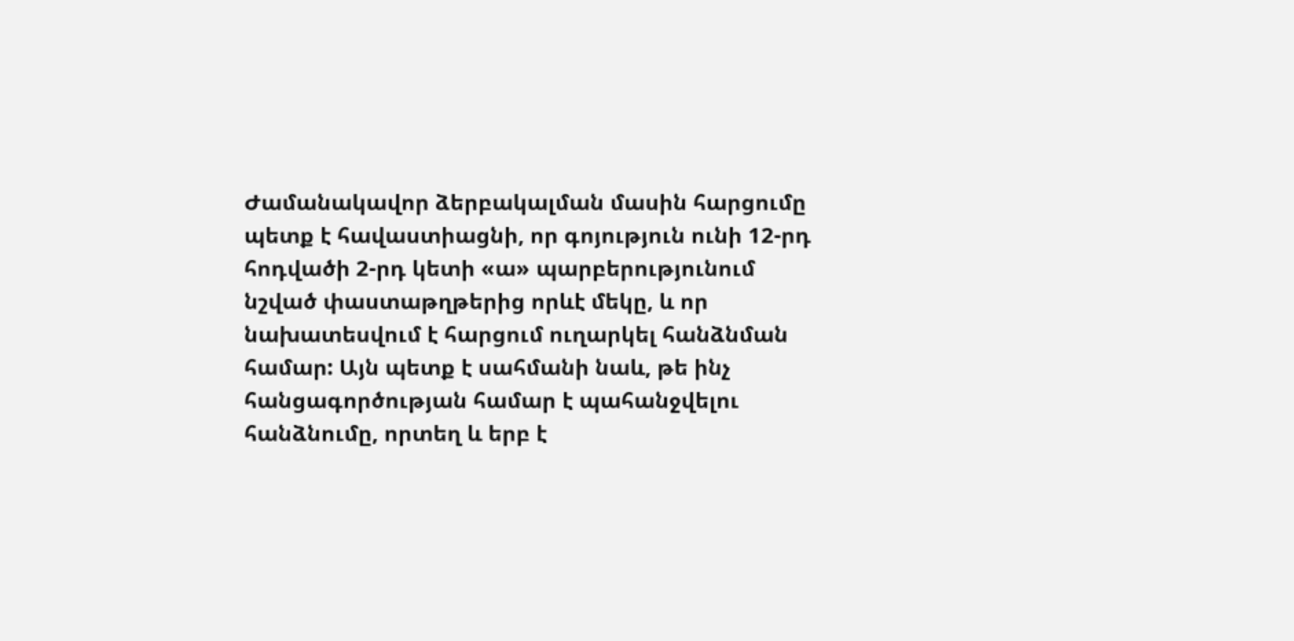Ժամանակավոր ձերբակալման մասին հարցումը պետք է հավաստիացնի, որ գոյություն ունի 12-րդ հոդվածի 2-րդ կետի «ա» պարբերությունում նշված փաստաթղթերից որևէ մեկը, և որ նախատեսվում է հարցում ուղարկել հանձնման համար: Այն պետք է սահմանի նաև, թե ինչ հանցագործության համար է պահանջվելու հանձնումը, որտեղ և երբ է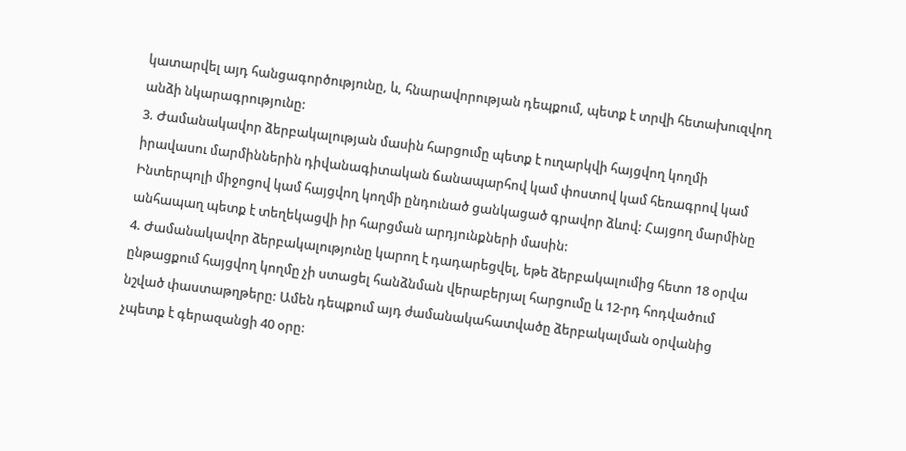կատարվել այդ հանցագործությունը, և, հնարավորության դեպքում, պետք է տրվի հետախուզվող անձի նկարագրությունը:
3. Ժամանակավոր ձերբակալության մասին հարցումը պետք է ուղարկվի հայցվող կողմի իրավասու մարմիններին դիվանագիտական ճանապարհով կամ փոստով կամ հեռագրով կամ Ինտերպոլի միջոցով կամ հայցվող կողմի ընդունած ցանկացած գրավոր ձևով: Հայցող մարմինը անհապաղ պետք է տեղեկացվի իր հարցման արդյունքների մասին:
4. Ժամանակավոր ձերբակալությունը կարող է դադարեցվել, եթե ձերբակալումից հետո 18 օրվա ընթացքում հայցվող կողմը չի ստացել հանձնման վերաբերյալ հարցումը և 12-րդ հոդվածում նշված փաստաթղթերը: Ամեն դեպքում այդ ժամանակահատվածը ձերբակալման օրվանից չպետք է գերազանցի 40 օրը: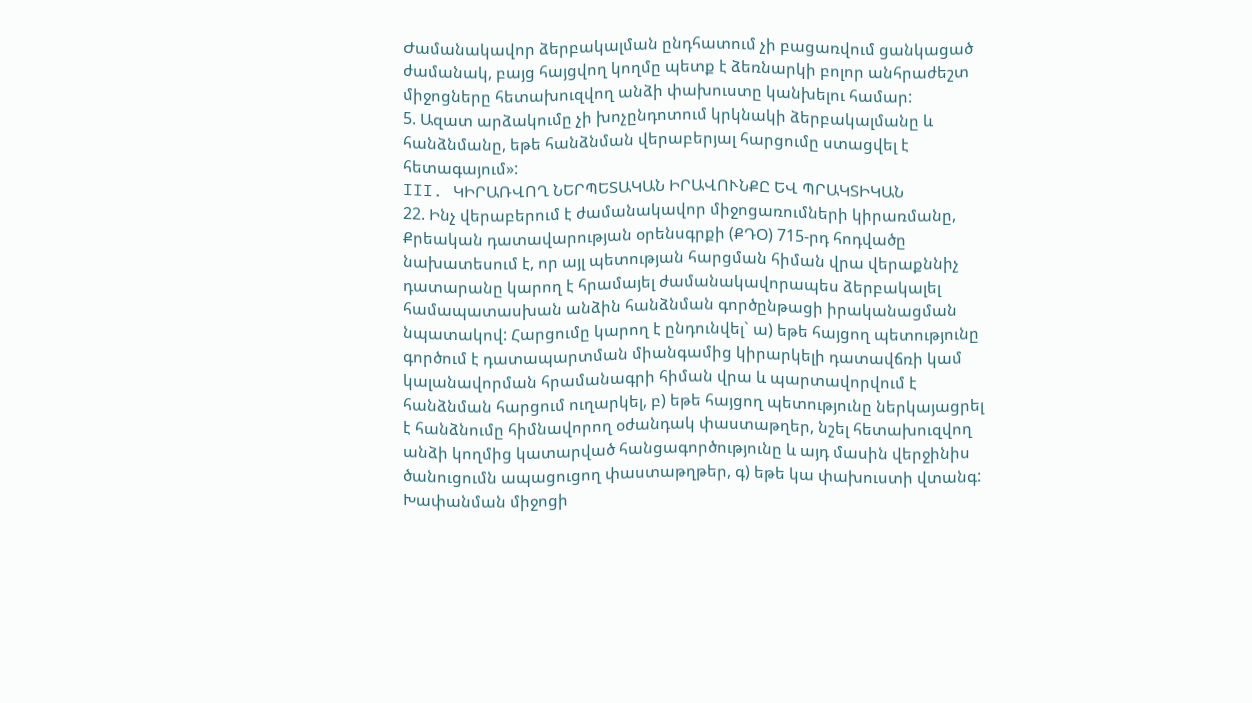Ժամանակավոր ձերբակալման ընդհատում չի բացառվում ցանկացած ժամանակ, բայց հայցվող կողմը պետք է ձեռնարկի բոլոր անհրաժեշտ միջոցները հետախուզվող անձի փախուստը կանխելու համար:
5. Ազատ արձակումը չի խոչընդոտում կրկնակի ձերբակալմանը և հանձնմանը, եթե հանձնման վերաբերյալ հարցումը ստացվել է հետագայում»:
III. ԿԻՐԱՌՎՈՂ ՆԵՐՊԵՏԱԿԱՆ ԻՐԱՎՈՒՆՔԸ ԵՎ ՊՐԱԿՏԻԿԱՆ
22. Ինչ վերաբերում է ժամանակավոր միջոցառումների կիրառմանը, Քրեական դատավարության օրենսգրքի (ՔԴՕ) 715-րդ հոդվածը նախատեսում է, որ այլ պետության հարցման հիման վրա վերաքննիչ դատարանը կարող է հրամայել ժամանակավորապես ձերբակալել համապատասխան անձին հանձնման գործընթացի իրականացման նպատակով: Հարցումը կարող է ընդունվել` ա) եթե հայցող պետությունը գործում է դատապարտման միանգամից կիրարկելի դատավճռի կամ կալանավորման հրամանագրի հիման վրա և պարտավորվում է հանձնման հարցում ուղարկել, բ) եթե հայցող պետությունը ներկայացրել է հանձնումը հիմնավորող օժանդակ փաստաթղեր, նշել հետախուզվող անձի կողմից կատարված հանցագործությունը և այդ մասին վերջինիս ծանուցումն ապացուցող փաստաթղթեր, գ) եթե կա փախուստի վտանգ: Խափանման միջոցի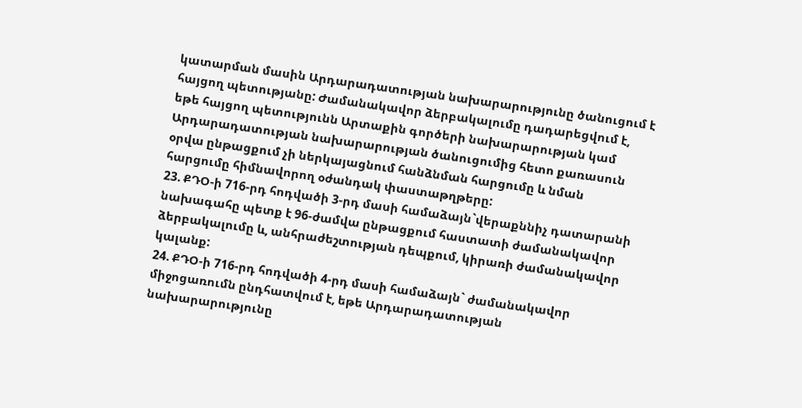կատարման մասին Արդարադատության նախարարությունը ծանուցում է հայցող պետությանը: Ժամանակավոր ձերբակալումը դադարեցվում է, եթե հայցող պետությունն Արտաքին գործերի նախարարության կամ Արդարադատության նախարարության ծանուցումից հետո քառասուն օրվա ընթացքում չի ներկայացնում հանձնման հարցումը և նման հարցումը հիմնավորող օժանդակ փաստաթղթերը:
23. ՔԴՕ-ի 716-րդ հոդվածի 3-րդ մասի համաձայն`վերաքննիչ դատարանի նախագահը պետք է 96-ժամվա ընթացքում հաստատի ժամանակավոր ձերբակալումը և, անհրաժեշտության դեպքում, կիրառի ժամանակավոր կալանք:
24. ՔԴՕ-ի 716-րդ հոդվածի 4-րդ մասի համաձայն` ժամանակավոր միջոցառումն ընդհատվում է, եթե Արդարադատության նախարարությունը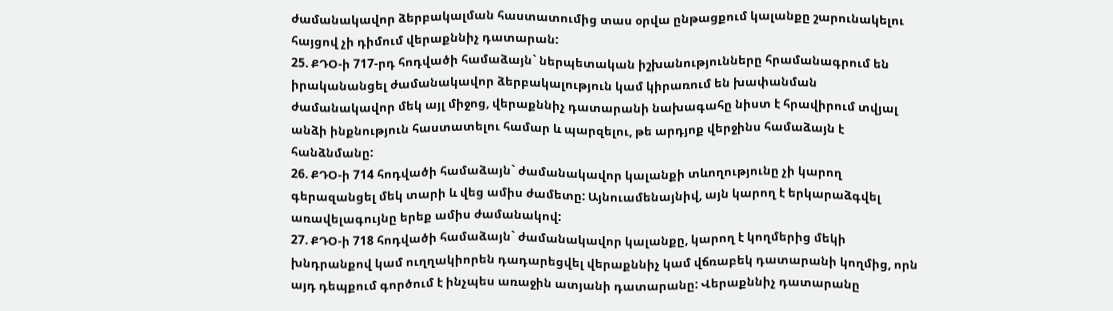ժամանակավոր ձերբակալման հաստատումից տաս օրվա ընթացքում կալանքը շարունակելու հայցով չի դիմում վերաքննիչ դատարան:
25. ՔԴՕ-ի 717-րդ հոդվածի համաձայն` ներպետական իշխանությունները հրամանագրում են իրականանցել ժամանակավոր ձերբակալություն կամ կիրառում են խափանման ժամանակավոր մեկ այլ միջոց, վերաքննիչ դատարանի նախագահը նիստ է հրավիրում տվյալ անձի ինքնություն հաստատելու համար և պարզելու, թե արդյոք վերջինս համաձայն է հանձնմանը:
26. ՔԴՕ-ի 714 հոդվածի համաձայն` ժամանակավոր կալանքի տևողությունը չի կարող գերազանցել մեկ տարի և վեց ամիս ժամետը: Այնուամենայնիվ, այն կարող է երկարաձգվել առավելագույնը երեք ամիս ժամանակով:
27. ՔԴՕ-ի 718 հոդվածի համաձայն` ժամանակավոր կալանքը, կարող է կողմերից մեկի խնդրանքով կամ ուղղակիորեն դադարեցվել վերաքննիչ կամ վճռաբեկ դատարանի կողմից, որն այդ դեպքում գործում է ինչպես առաջին ատյանի դատարանը: Վերաքննիչ դատարանը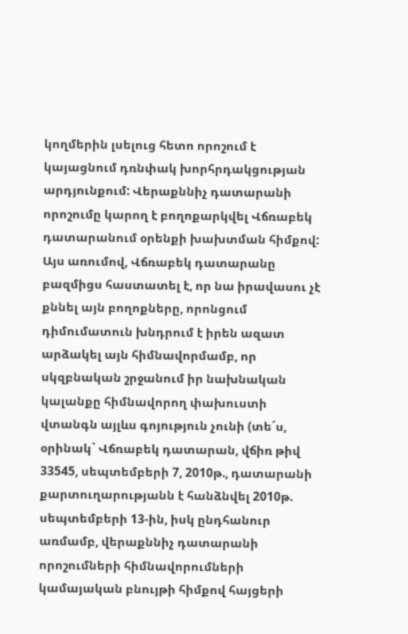կողմերին լսելուց հետո որոշում է կայացնում դռնփակ խորհրդակցության արդյունքում: Վերաքննիչ դատարանի որոշումը կարող է բողոքարկվել Վճռաբեկ դատարանում օրենքի խախտման հիմքով: Այս առումով, Վճռաբեկ դատարանը բազմիցս հաստատել է, որ նա իրավասու չէ քննել այն բողոքները, որոնցում դիմումատուն խնդրում է իրեն ազատ արձակել այն հիմնավորմամբ, որ սկզբնական շրջանում իր նախնական կալանքը հիմնավորող փախուստի վտանգն այլևս գոյություն չունի (տե´ս, օրինակ` Վճռաբեկ դատարան, վճիռ թիվ 33545, սեպտեմբերի 7, 2010թ., դատարանի քարտուղարությանն է հանձնվել 2010թ. սեպտեմբերի 13-ին, իսկ ընդհանուր առմամբ, վերաքննիչ դատարանի որոշումների հիմնավորումների կամայական բնույթի հիմքով հայցերի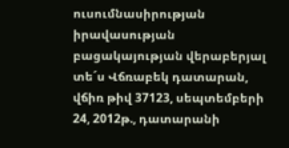ուսումնասիրության իրավասության բացակայության վերաբերյալ տե´ս Վճռաբեկ դատարան, վճիռ թիվ 37123, սեպտեմբերի 24, 2012թ., դատարանի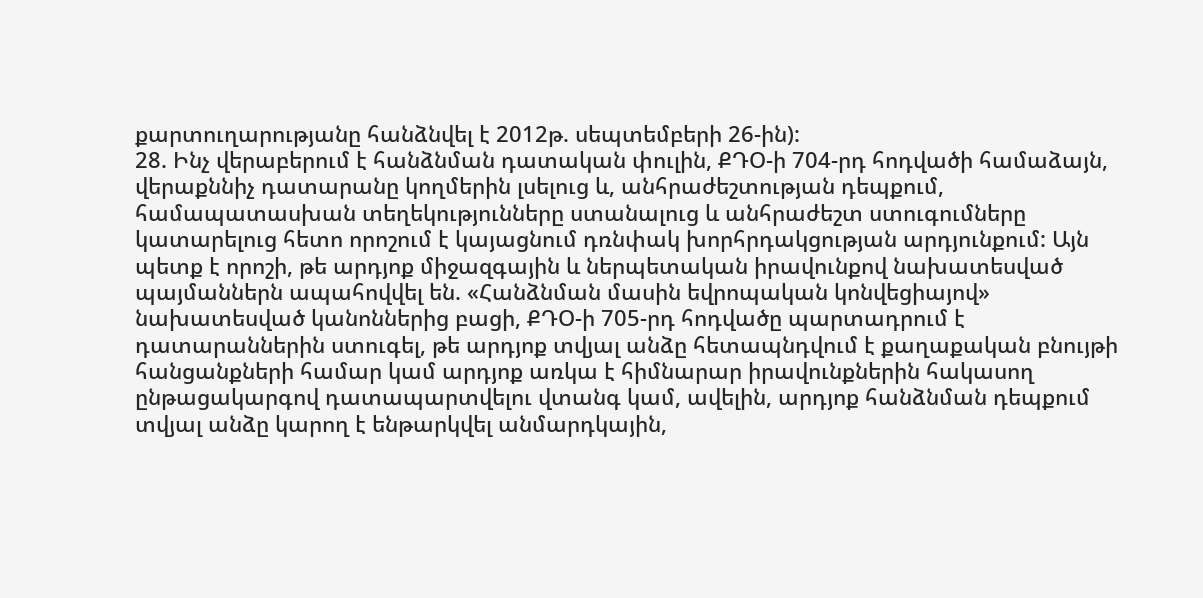քարտուղարությանը հանձնվել է 2012թ. սեպտեմբերի 26-ին):
28. Ինչ վերաբերում է հանձնման դատական փուլին, ՔԴՕ-ի 704-րդ հոդվածի համաձայն, վերաքննիչ դատարանը կողմերին լսելուց և, անհրաժեշտության դեպքում, համապատասխան տեղեկությունները ստանալուց և անհրաժեշտ ստուգումները կատարելուց հետո որոշում է կայացնում դռնփակ խորհրդակցության արդյունքում: Այն պետք է որոշի, թե արդյոք միջազգային և ներպետական իրավունքով նախատեսված պայմաններն ապահովվել են. «Հանձնման մասին եվրոպական կոնվեցիայով» նախատեսված կանոններից բացի, ՔԴՕ-ի 705-րդ հոդվածը պարտադրում է դատարաններին ստուգել, թե արդյոք տվյալ անձը հետապնդվում է քաղաքական բնույթի հանցանքների համար կամ արդյոք առկա է հիմնարար իրավունքներին հակասող ընթացակարգով դատապարտվելու վտանգ կամ, ավելին, արդյոք հանձնման դեպքում տվյալ անձը կարող է ենթարկվել անմարդկային,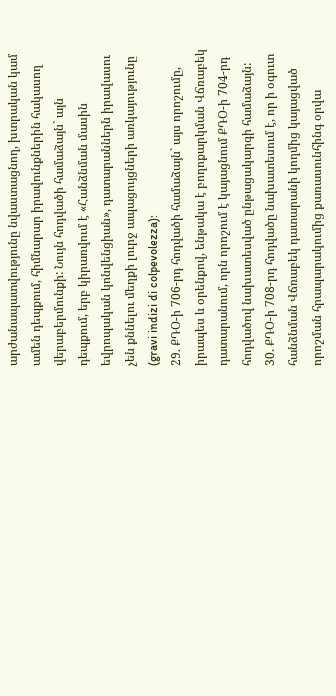արժանապատվությունը նվաստացնող, խտրական կամ ամեն դեպքում, հիմնարար իրավունքներին հակասող վերաբերմունքի: Նույն հոդվածի համաձայն` այն դեպքում, երբ կիրառվում է «Հանձնման մասին եվրոպական կոնվենցիան», դատարաններն իրավասու չեն քննելու մեղքի լուրջ ապացույցների առկայությունը (gravi indizi di colpevolezza):
29. ՔԴՕ-ի 706-րդ հոդվածի համաձայն` այս որոշումը, իրապես և օրենքով, ենթակա է բողոքարկման Վճռաբեկ դատարանում, որն որոշում է կայացնում ՔԴՕ-ի 704-րդ հոդվածով նախատեսված ընթացակարգի համաձայն:
30. ՔԴՕ-ի 708-րդ հոդվածը նախատեսում է, որ ի օգուտ հանձնման Վճռաբեկ դատարանի կողմից կայացված որոշման հրապարակումից քառասունհինգ օրվա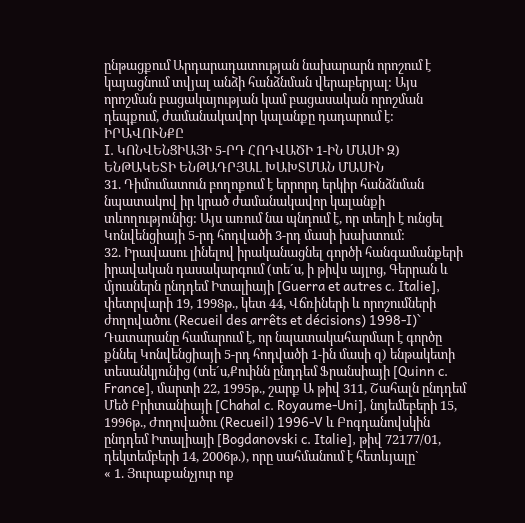ընթացքում Արդարադատության նախարարն որոշում է կայացնում տվյալ անձի հանձնման վերաբերյալ: Այս որոշման բացակայության կամ բացասական որոշման դեպքում, ժամանակավոր կալանքը դադարում է:
ԻՐԱՎՈՒՆՔԸ
I. ԿՈՆՎԵՆՑԻԱՅԻ 5-ՐԴ ՀՈԴՎԱԾԻ 1-ԻՆ ՄԱՍԻ Զ) ԵՆԹԱԿԵՏԻ ԵՆԹԱԴՐՅԱԼ ԽԱԽՏՄԱՆ ՄԱՍԻՆ
31. Դիմումատուն բողոքում է երրորդ երկիր հանձնման նպատակով իր կրած ժամանակավոր կալանքի տևողությունից: Այս առում նա պնդում է, որ տեղի է ունցել Կոնվենցիայի 5-րդ հոդվածի 3-րդ մասի խախտում:
32. Իրավասու լինելով իրականացնել գործի հանգամանքերի իրավական դասակարգում (տե´ս, ի թիվս այլոց, Գերրան և մյուսներն ընդդեմ Իտալիայի [Guerra et autres c. Italie], փետրվարի 19, 1998թ., կետ 44, Վճռիների և որոշումների ժողովածու (Recueil des arrêts et décisions) 1998‑I)` Դատարանը համարում է, որ նպատակահարմար է գործը քննել Կոնվենցիայի 5-րդ հոդվածի 1-ին մասի զ) ենթակետի տեսանկյունից (տե´ս,Քուինն ընդդեմ Ֆրանսիայի [Quinn c. France], մարտի 22, 1995թ., շարք Ա թիվ 311, Շահալն ընդդեմ Մեծ Բրիտանիայի [Chahal c. Royaume-Uni], նոյեմեբերի 15, 1996թ., Ժողովածու (Recueil) 1996‑V և Բոգդանովսկին ընդդեմ Իտալիայի [Bogdanovski c. Italie], թիվ 72177/01, դեկտեմբերի 14, 2006թ.), որը սահմանում է հետևյալը`
« 1. Յուրաքանչյուր ոք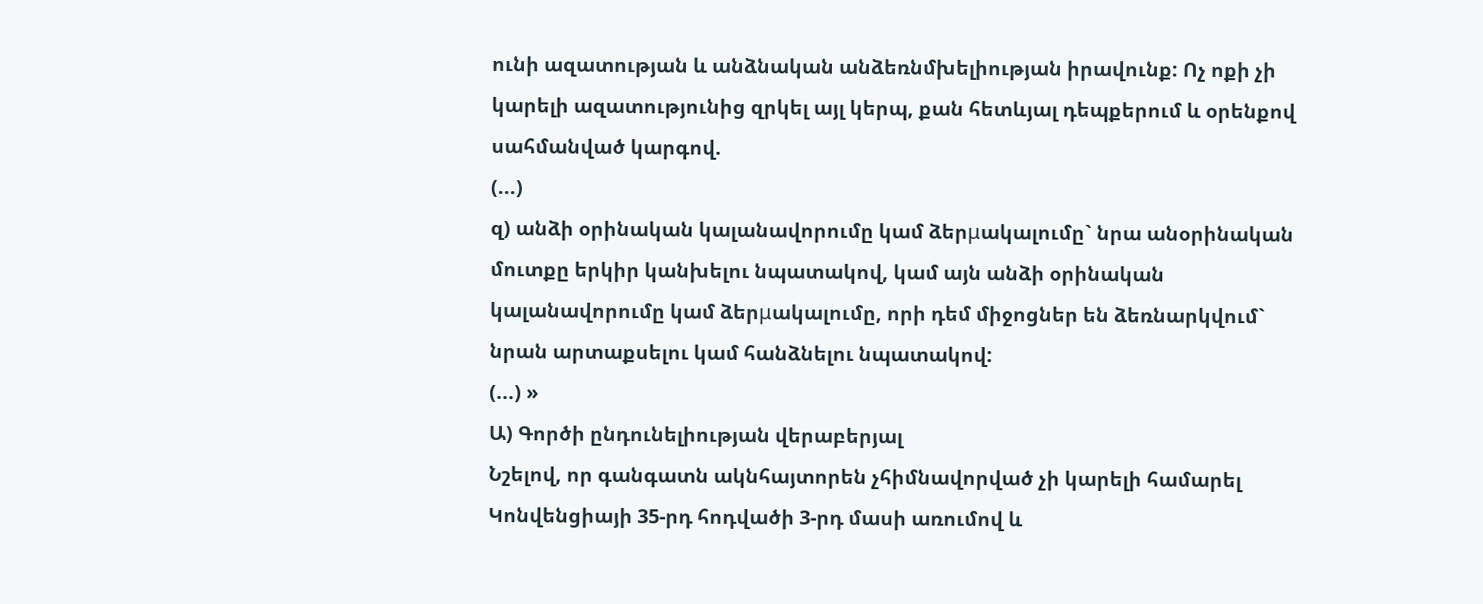ունի ազատության և անձնական անձեռնմխելիության իրավունք: Ոչ ոքի չի կարելի ազատությունից զրկել այլ կերպ, քան հետևյալ դեպքերում և օրենքով սահմանված կարգով.
(...)
զ) անձի օրինական կալանավորումը կամ ձերμակալումը` նրա անօրինական մուտքը երկիր կանխելու նպատակով, կամ այն անձի օրինական կալանավորումը կամ ձերμակալումը, որի դեմ միջոցներ են ձեռնարկվում` նրան արտաքսելու կամ հանձնելու նպատակով:
(...) »
Ա) Գործի ընդունելիության վերաբերյալ
Նշելով, որ գանգատն ակնհայտորեն չհիմնավորված չի կարելի համարել Կոնվենցիայի 35-րդ հոդվածի 3-րդ մասի առումով և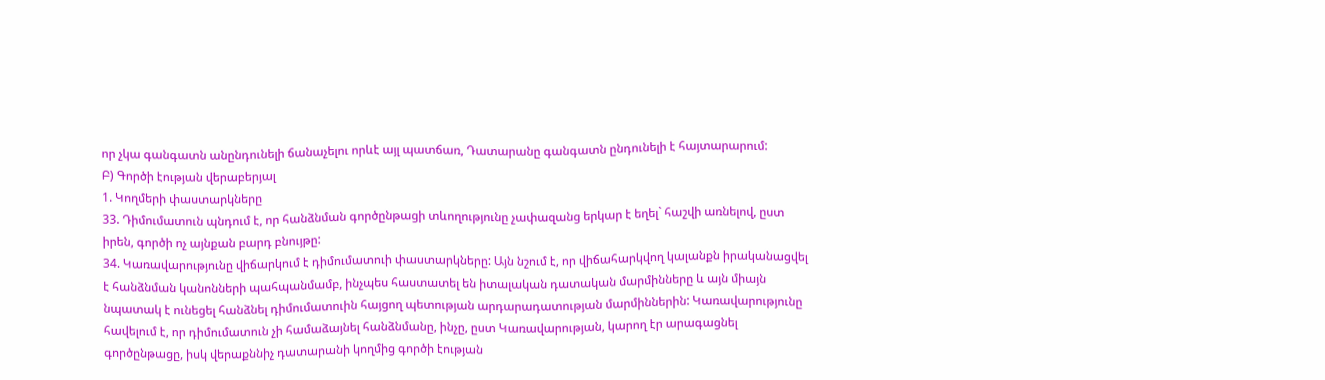որ չկա գանգատն անընդունելի ճանաչելու որևէ այլ պատճառ, Դատարանը գանգատն ընդունելի է հայտարարում:
Բ) Գործի էության վերաբերյալ
1. Կողմերի փաստարկները
33. Դիմումատուն պնդում է, որ հանձնման գործընթացի տևողությունը չափազանց երկար է եղել` հաշվի առնելով, ըստ իրեն, գործի ոչ այնքան բարդ բնույթը:
34. Կառավարությունը վիճարկում է դիմումատուի փաստարկները: Այն նշում է, որ վիճահարկվող կալանքն իրականացվել է հանձնման կանոնների պահպանմամբ, ինչպես հաստատել են իտալական դատական մարմինները և այն միայն նպատակ է ունեցել հանձնել դիմումատուին հայցող պետության արդարադատության մարմիններին: Կառավարությունը հավելում է, որ դիմումատուն չի համաձայնել հանձնմանը, ինչը, ըստ Կառավարության, կարող էր արագացնել գործընթացը, իսկ վերաքննիչ դատարանի կողմից գործի էության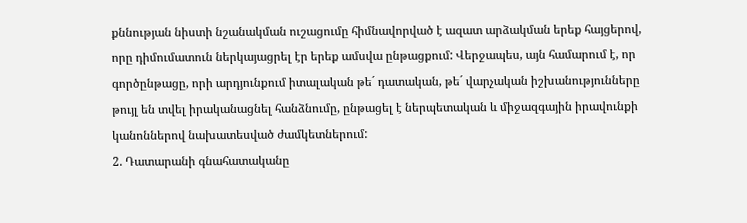քննության նիստի նշանակման ուշացումը հիմնավորված է ազատ արձակման երեք հայցերով, որը դիմումատուն ներկայացրել էր երեք ամսվա ընթացքում: Վերջապես, այն համարում է, որ գործընթացը, որի արդյունքում իտալական թե´ դատական, թե´ վարչական իշխանությունները թույլ են տվել իրականացնել հանձնումը, ընթացել է ներպետական և միջազգային իրավունքի կանոններով նախատեսված ժամկետներում:
2. Դատարանի գնահատականը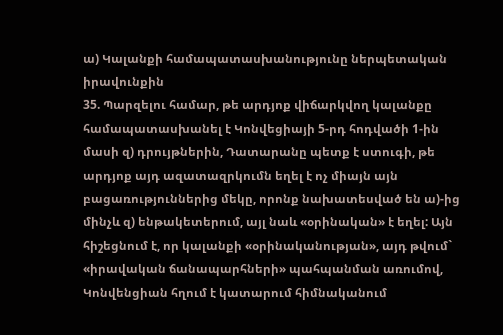ա) Կալանքի համապատասխանությունը ներպետական իրավունքին
35. Պարզելու համար, թե արդյոք վիճարկվող կալանքը համապատասխանել է Կոնվեցիայի 5-րդ հոդվածի 1-ին մասի զ) դրույթներին, Դատարանը պետք է ստուգի, թե արդյոք այդ ազատազրկումն եղել է ոչ միայն այն բացառություններից մեկը, որոնք նախատեսված են ա)-ից մինչև զ) ենթակետերում, այլ նաև «օրինական» է եղել: Այն հիշեցնում է, որ կալանքի «օրինականության», այդ թվում` «իրավական ճանապարհների» պահպանման առումով, Կոնվենցիան հղում է կատարում հիմնականում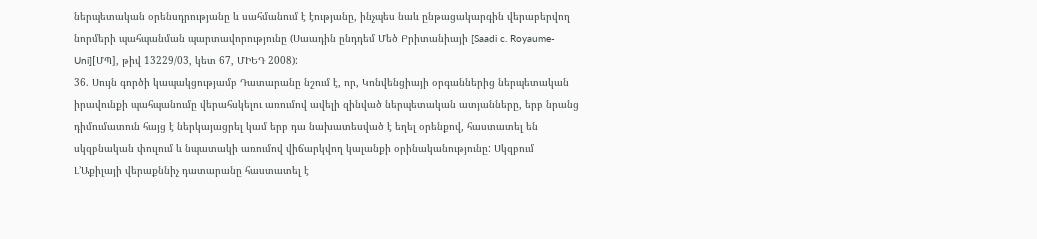ներպետական օրենսդրությանը և սահմանում է էությանը, ինչպես նաև ընթացակարգին վերաբերվող նորմերի պահպանման պարտավորությունը (Սաադին ընդդեմ Մեծ Բրիտանիայի [Saadi c. Royaume-Uni][ՄՊ], թիվ 13229/03, կետ 67, ՄԻԵԴ 2008):
36. Սույն գործի կապակցությամբ Դատարանը նշում է, որ, Կոնվենցիայի օրգաններից ներպետական իրավունքի պահպանումը վերահսկելու առումով ավելի զինված ներպետական ատյանները, երբ նրանց դիմումատուն հայց է ներկայացրել կամ երբ դա նախատեսված է եղել օրենքով, հաստատել են սկզբնական փուլում և նպատակի առումով վիճարկվող կալանքի օրինականությունը: Սկզբում Լ’Աքիլայի վերաքննիչ դատարանը հաստատել է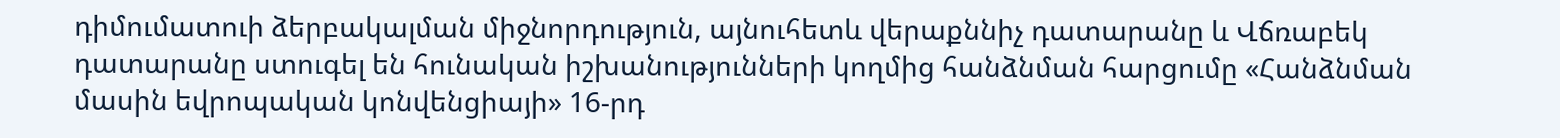դիմումատուի ձերբակալման միջնորդություն, այնուհետև վերաքննիչ դատարանը և Վճռաբեկ դատարանը ստուգել են հունական իշխանությունների կողմից հանձնման հարցումը «Հանձնման մասին եվրոպական կոնվենցիայի» 16-րդ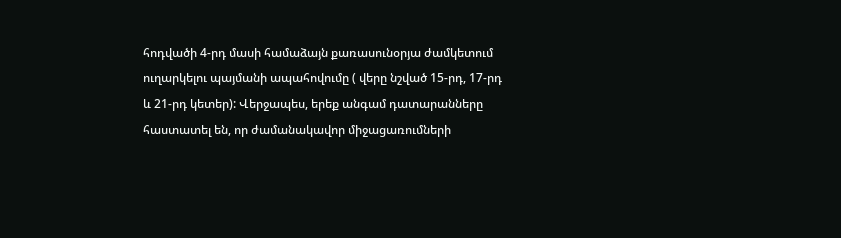հոդվածի 4-րդ մասի համաձայն քառասունօրյա ժամկետում ուղարկելու պայմանի ապահովումը ( վերը նշված 15-րդ, 17-րդ և 21-րդ կետեր): Վերջապես, երեք անգամ դատարանները հաստատել են, որ ժամանակավոր միջացառումների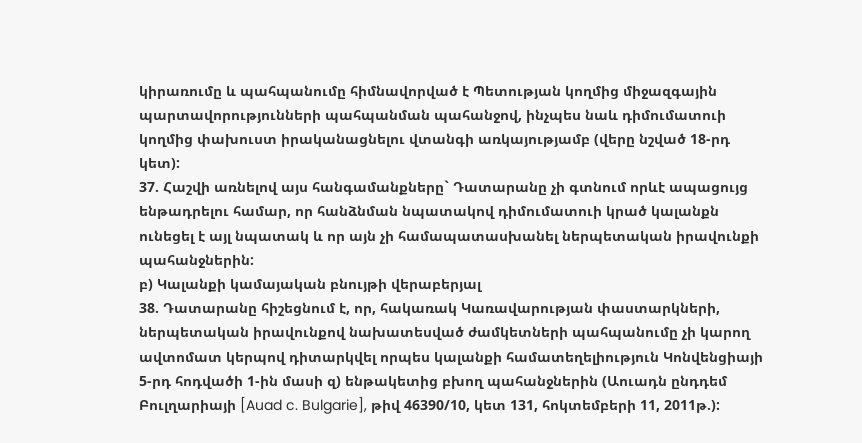կիրառումը և պահպանումը հիմնավորված է Պետության կողմից միջազգային պարտավորությունների պահպանման պահանջով, ինչպես նաև դիմումատուի կողմից փախուստ իրականացնելու վտանգի առկայությամբ (վերը նշված 18-րդ կետ):
37. Հաշվի առնելով այս հանգամանքները` Դատարանը չի գտնում որևէ ապացույց ենթադրելու համար, որ հանձնման նպատակով դիմումատուի կրած կալանքն ունեցել է այլ նպատակ և որ այն չի համապատասխանել ներպետական իրավունքի պահանջներին:
բ) Կալանքի կամայական բնույթի վերաբերյալ
38. Դատարանը հիշեցնում է, որ, հակառակ Կառավարության փաստարկների, ներպետական իրավունքով նախատեսված ժամկետների պահպանումը չի կարող ավտոմատ կերպով դիտարկվել որպես կալանքի համատեղելիություն Կոնվենցիայի 5-րդ հոդվածի 1-ին մասի զ) ենթակետից բխող պահանջներին (Աուադն ընդդեմ Բուլղարիայի [Auad c. Bulgarie], թիվ 46390/10, կետ 131, հոկտեմբերի 11, 2011թ.):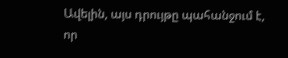Ավելին, այս դրույթը պահանջում է, որ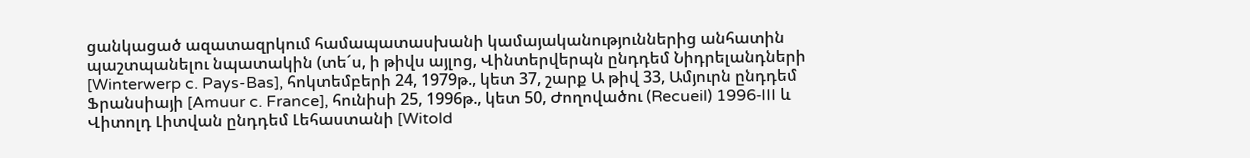ցանկացած ազատազրկում համապատասխանի կամայականություններից անհատին պաշտպանելու նպատակին (տե´ս, ի թիվս այլոց, Վինտերվերպն ընդդեմ Նիդրելանդների [Winterwerp c. Pays-Bas], հոկտեմբերի 24, 1979թ., կետ 37, շարք Ա թիվ 33, Ամյուրն ընդդեմ Ֆրանսիայի [Amuur c. France], հունիսի 25, 1996թ., կետ 50, Ժողովածու (Recueil) 1996‑III և Վիտոլդ Լիտվան ընդդեմ Լեհաստանի [Witold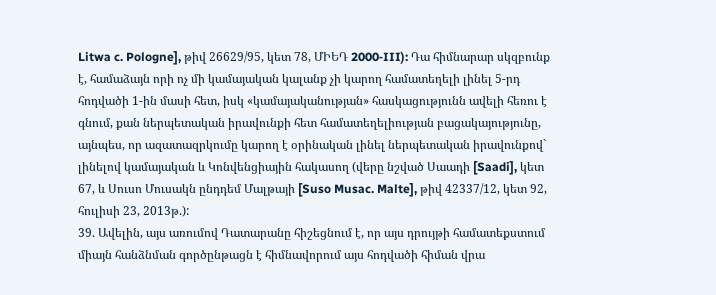Litwa c. Pologne], թիվ 26629/95, կետ 78, ՄԻԵԴ 2000‑III): Դա հիմնարար սկզբունք է, համաձայն որի ոչ մի կամայական կալանք չի կարող համատեղելի լինել 5-րդ հոդվածի 1-ին մասի հետ, իսկ «կամայականության» հասկացությունն ավելի հեռու է գնում, քան ներպետական իրավունքի հետ համատեղելիության բացակայությունը, այնպես, որ ազատազրկումը կարող է օրինական լինել ներպետական իրավունքով` լինելով կամայական և Կոնվենցիային հակասող (վերը նշված Սաադի [Saadi], կետ 67, և Սուսո Մուսակն ընդդեմ Մալթայի [Suso Musac. Malte], թիվ 42337/12, կետ 92, հուլիսի 23, 2013թ.):
39. Ավելին, այս առումով Դատարանը հիշեցնում է, որ այս դրույթի համատեքստում միայն հանձնման գործընթացն է հիմնավորում այս հոդվածի հիման վրա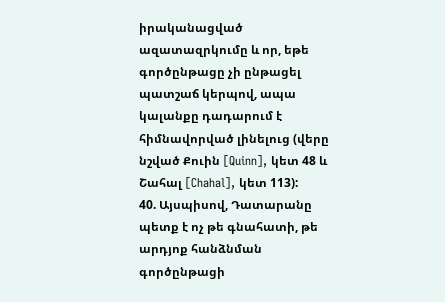իրականացված ազատազրկումը և որ, եթե գործընթացը չի ընթացել պատշաճ կերպով, ապա կալանքը դադարում է հիմնավորված լինելուց (վերը նշված Քուին [Quinn], կետ 48 և Շահալ [Chahal], կետ 113):
40. Այսպիսով, Դատարանը պետք է ոչ թե գնահատի, թե արդյոք հանձնման գործընթացի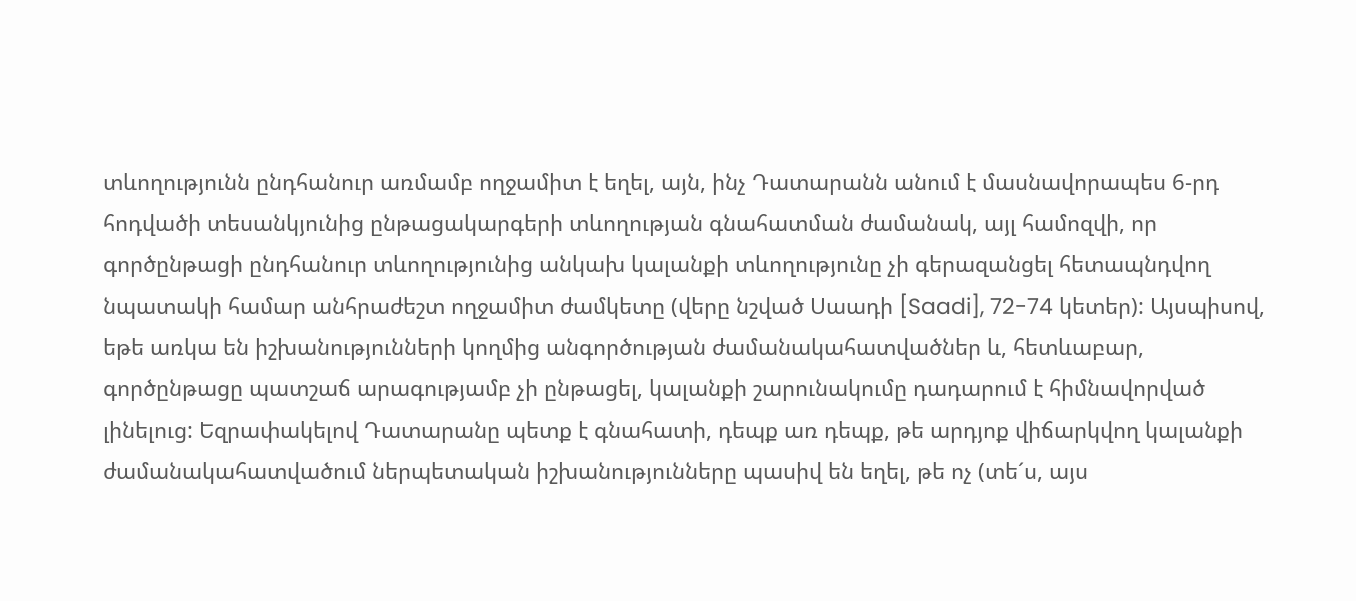տևողությունն ընդհանուր առմամբ ողջամիտ է եղել, այն, ինչ Դատարանն անում է մասնավորապես 6-րդ հոդվածի տեսանկյունից ընթացակարգերի տևողության գնահատման ժամանակ, այլ համոզվի, որ գործընթացի ընդհանուր տևողությունից անկախ կալանքի տևողությունը չի գերազանցել հետապնդվող նպատակի համար անհրաժեշտ ողջամիտ ժամկետը (վերը նշված Սաադի [Saadi], 72-74 կետեր): Այսպիսով, եթե առկա են իշխանությունների կողմից անգործության ժամանակահատվածներ և, հետևաբար, գործընթացը պատշաճ արագությամբ չի ընթացել, կալանքի շարունակումը դադարում է հիմնավորված լինելուց: Եզրափակելով Դատարանը պետք է գնահատի, դեպք առ դեպք, թե արդյոք վիճարկվող կալանքի ժամանակահատվածում ներպետական իշխանությունները պասիվ են եղել, թե ոչ (տե´ս, այս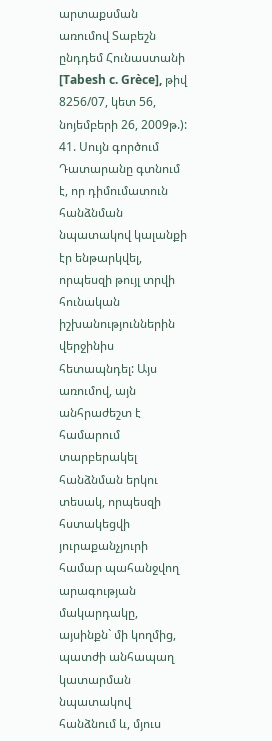արտաքսման առումով Տաբեշն ընդդեմ Հունաստանի [Tabesh c. Grèce], թիվ 8256/07, կետ 56, նոյեմբերի 26, 2009թ.):
41. Սույն գործում Դատարանը գտնում է, որ դիմումատուն հանձնման նպատակով կալանքի էր ենթարկվել, որպեսզի թույլ տրվի հունական իշխանություններին վերջինիս հետապնդել: Այս առումով, այն անհրաժեշտ է համարում տարբերակել հանձնման երկու տեսակ, որպեսզի հստակեցվի յուրաքանչյուրի համար պահանջվող արագության մակարդակը, այսինքն` մի կողմից, պատժի անհապաղ կատարման նպատակով հանձնում և, մյուս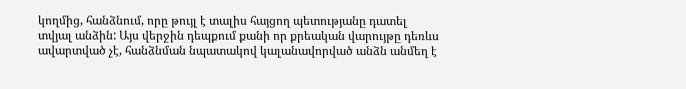կողմից, հանձնում, որը թույլ է տալիս հայցող պետությանը դատել տվյալ անձին: Այս վերջին դեպքում քանի որ քրեական վարույթը դեռևս ավարտված չէ, հանձնման նպատակով կալանավորված անձն անմեղ է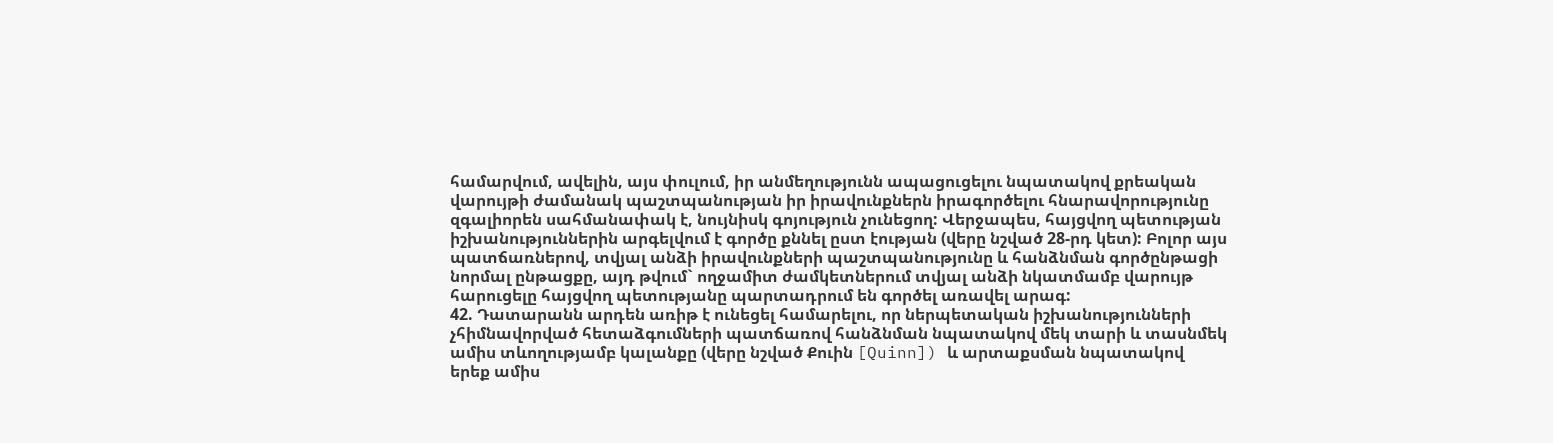համարվում, ավելին, այս փուլում, իր անմեղությունն ապացուցելու նպատակով քրեական վարույթի ժամանակ պաշտպանության իր իրավունքներն իրագործելու հնարավորությունը զգալիորեն սահմանափակ է, նույնիսկ գոյություն չունեցող: Վերջապես, հայցվող պետության իշխանություններին արգելվում է գործը քննել ըստ էության (վերը նշված 28-րդ կետ): Բոլոր այս պատճառներով, տվյալ անձի իրավունքների պաշտպանությունը և հանձնման գործընթացի նորմալ ընթացքը, այդ թվում` ողջամիտ ժամկետներում տվյալ անձի նկատմամբ վարույթ հարուցելը հայցվող պետությանը պարտադրում են գործել առավել արագ:
42. Դատարանն արդեն առիթ է ունեցել համարելու, որ ներպետական իշխանությունների չհիմնավորված հետաձգումների պատճառով հանձնման նպատակով մեկ տարի և տասնմեկ ամիս տևողությամբ կալանքը (վերը նշված Քուին [Quinn]) և արտաքսման նպատակով երեք ամիս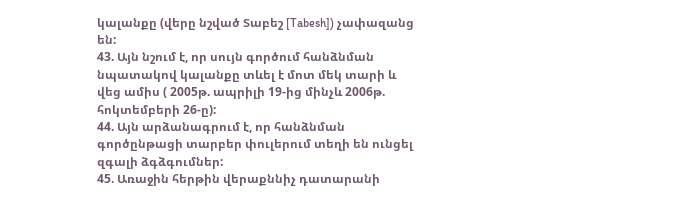կալանքը (վերը նշված Տաբեշ [Tabesh]) չափազանց են:
43. Այն նշում է, որ սույն գործում հանձնման նպատակով կալանքը տևել է մոտ մեկ տարի և վեց ամիս ( 2005թ. ապրիլի 19-ից մինչև 2006թ. հոկտեմբերի 26-ը):
44. Այն արձանագրում է, որ հանձնման գործընթացի տարբեր փուլերում տեղի են ունցել զգալի ձգձգումներ:
45. Առաջին հերթին վերաքննիչ դատարանի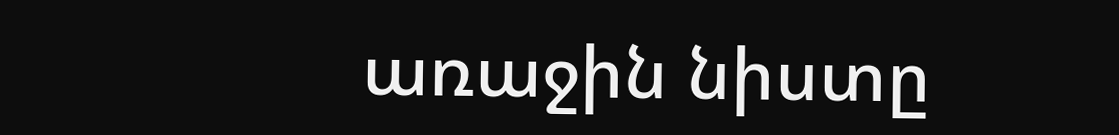առաջին նիստը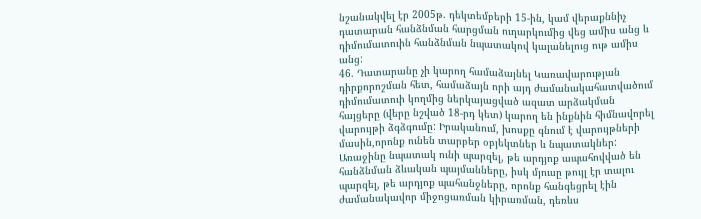նշանակվել էր 2005թ. դեկտեմբերի 15-ին, կամ վերաքննիչ դատարան հանձնման հարցման ուղարկումից վեց ամիս անց և դիմումատուին հանձնման նպատակով կալանելուց ութ ամիս անց:
46. Դատարանը չի կարող համաձայնել Կառավարության դիրքորոշման հետ, համաձայն որի այդ ժամանակահատվածում դիմումատուի կողմից ներկայացված ազատ արձակման հայցերը (վերը նշված 18-րդ կետ) կարող են ինքնին հիմնավորել վարույթի ձգձգումը: Իրականում, խոսքը գնում է վարույթների մասին,որոնք ունեն տարբեր օբյեկտներ և նպատակներ: Առաջինը նպատակ ունի պարզել, թե արդյոք ապահովված են հանձնման ձևական պայմանները, իսկ մյուսը թույլ էր տալու պարզել, թե արդյոք պահանջները, որոնք հանգեցրել էին ժամանակավոր միջոցառման կիրառման, դեռևս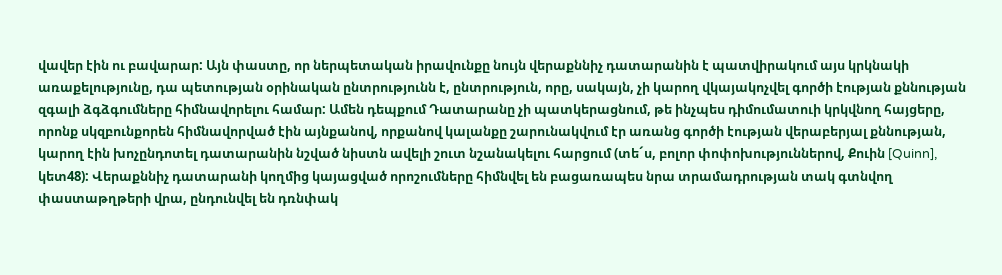վավեր էին ու բավարար: Այն փաստը, որ ներպետական իրավունքը նույն վերաքննիչ դատարանին է պատվիրակում այս կրկնակի առաքելությունը, դա պետության օրինական ընտրությունն է, ընտրություն, որը, սակայն, չի կարող վկայակոչվել գործի էության քննության զգալի ձգձգումները հիմնավորելու համար: Ամեն դեպքում Դատարանը չի պատկերացնում, թե ինչպես դիմումատուի կրկվնող հայցերը, որոնք սկզբունքորեն հիմնավորված էին այնքանով, որքանով կալանքը շարունակվում էր առանց գործի էության վերաբերյալ քննության, կարող էին խոչընդոտել դատարանին նշված նիստն ավելի շուտ նշանակելու հարցում (տե´ս, բոլոր փոփոխություններով, Քուին [Quinn], կետ48): Վերաքննիչ դատարանի կողմից կայացված որոշումները հիմնվել են բացառապես նրա տրամադրության տակ գտնվող փաստաթղթերի վրա, ընդունվել են դռնփակ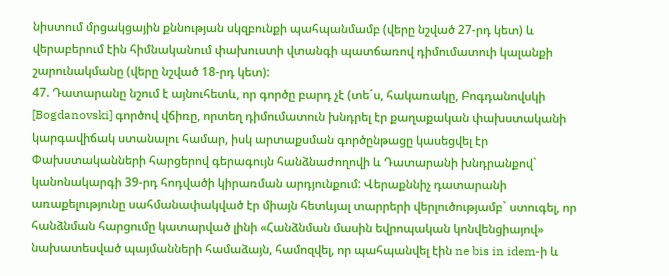նիստում մրցակցային քննության սկզբունքի պահպանմամբ (վերը նշված 27-րդ կետ) և վերաբերում էին հիմնականում փախուստի վտանգի պատճառով դիմումատուի կալանքի շարունակմանը (վերը նշված 18-րդ կետ):
47. Դատարանը նշում է այնուհետև, որ գործը բարդ չէ (տե´ս, հակառակը, Բոգդանովսկի [Bogdanovski] գործով վճիռը, որտեղ դիմումատուն խնդրել էր քաղաքական փախստականի կարգավիճակ ստանալու համար, իսկ արտաքսման գործընթացը կասեցվել էր Փախստականների հարցերով գերագույն հանձնաժողովի և Դատարանի խնդրանքով` կանոնակարգի 39-րդ հոդվածի կիրառման արդյունքում: Վերաքննիչ դատարանի առաքելությունը սահմանափակված էր միայն հետևյալ տարրերի վերլուծությամբ` ստուգել, որ հանձնման հարցումը կատարված լինի «Հանձնման մասին եվրոպական կոնվենցիայով» նախատեսված պայմանների համաձայն, համոզվել, որ պահպանվել էին ne bis in idem-ի և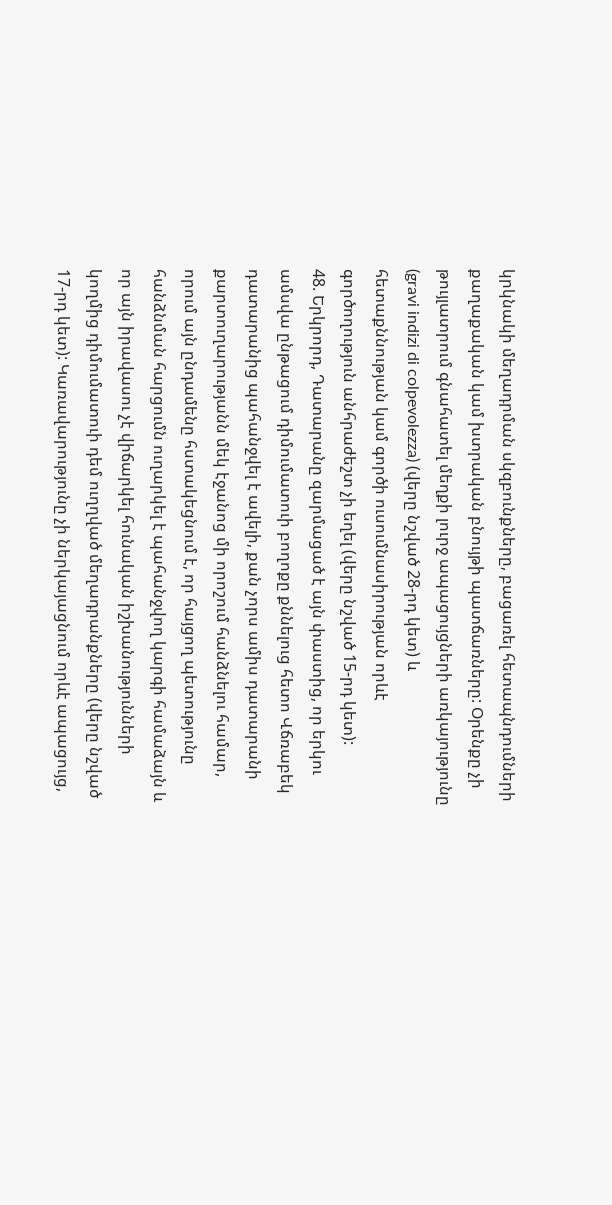կրկնակի մեղադրման սկզբունքները, բացառել հետապնդումների քաղաքական կամ խտրական բնույթի պատճառները: Օրենքը չի թույլատրում գնահատել մեղքի լուրջ ապացույցների առկայությունը (gravi indizi di colpevolezza) (վերը նշված 28-րդ կետ) և հետաքննության կամ գործի ուսումնասիրության որևէ գործողություն անհրաժեշտ չի եղել (վերը նշված 15-րդ կետ):
48. Երկրորդ, Դատարանը զարմացած է այն փաստից, որ երկու ամսվա ընթացում դիմումատուի բողոքը քննելուց հետո Վճռաբեկ դատարանից պահանջվել է ավելի, քան չորս ամիս դատարանի քարտուղարությանն մեկ էջանոց մի որոշում հանձնելու համար, որում այն ընդամենը հստակեցնում է, որ հայցող պետությունը հանձնման հարցումն ուղարկել է պահանջվող կարգի համաձայն և որ այն իրավասու չէ վիճարկել հունական իշխանությունների կողմից դիմումատուի դեմ ուղղված մեղադրանքները (վերը նշված 17-րդ կետ): Կառավարությունը չի ներկայացնում որևէ ապացույց,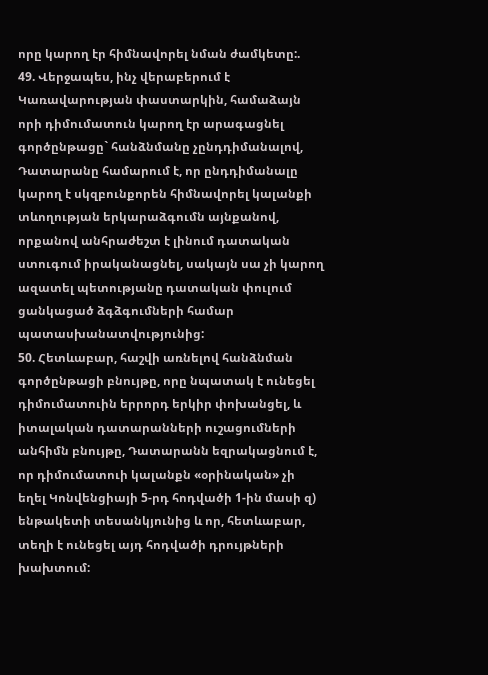որը կարող էր հիմնավորել նման ժամկետը:.
49. Վերջապես, ինչ վերաբերում է Կառավարության փաստարկին, համաձայն որի դիմումատուն կարող էր արագացնել գործընթացը` հանձնմանը չընդդիմանալով, Դատարանը համարում է, որ ընդդիմանալը կարող է սկզբունքորեն հիմնավորել կալանքի տևողության երկարաձգումն այնքանով, որքանով անհրաժեշտ է լինում դատական ստուգում իրականացնել, սակայն սա չի կարող ազատել պետությանը դատական փուլում ցանկացած ձգձգումների համար պատասխանատվությունից:
50. Հետևաբար, հաշվի առնելով հանձնման գործընթացի բնույթը, որը նպատակ է ունեցել դիմումատուին երրորդ երկիր փոխանցել, և իտալական դատարանների ուշացումների անհիմն բնույթը, Դատարանն եզրակացնում է, որ դիմումատուի կալանքն «օրինական» չի եղել Կոնվենցիայի 5-րդ հոդվածի 1-ին մասի զ) ենթակետի տեսանկյունից և որ, հետևաբար, տեղի է ունեցել այդ հոդվածի դրույթների խախտում: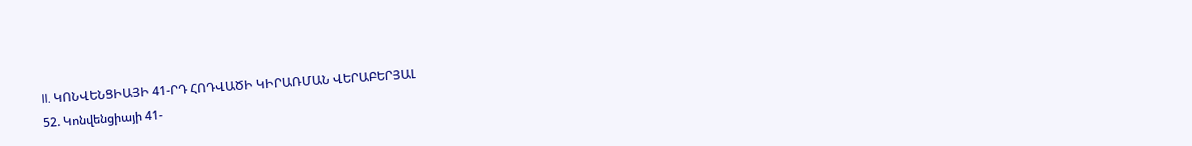II. ԿՈՆՎԵՆՑԻԱՅԻ 41-ՐԴ ՀՈԴՎԱԾԻ ԿԻՐԱՌՄԱՆ ՎԵՐԱԲԵՐՅԱԼ
52. Կոնվենցիայի 41-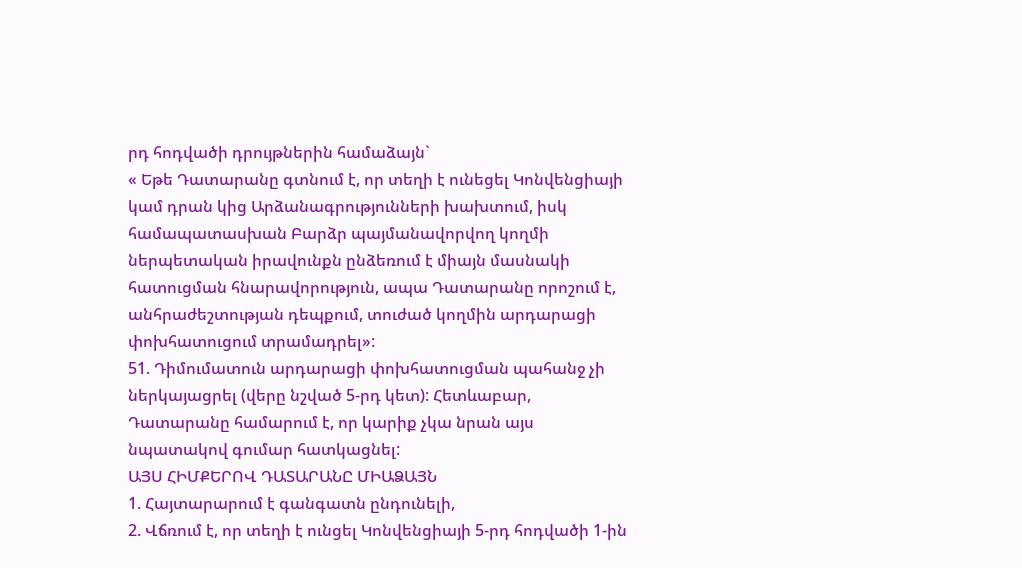րդ հոդվածի դրույթներին համաձայն`
« Եթե Դատարանը գտնում է, որ տեղի է ունեցել Կոնվենցիայի կամ դրան կից Արձանագրությունների խախտում, իսկ համապատասխան Բարձր պայմանավորվող կողմի ներպետական իրավունքն ընձեռում է միայն մասնակի հատուցման հնարավորություն, ապա Դատարանը որոշում է, անհրաժեշտության դեպքում, տուժած կողմին արդարացի փոխհատուցում տրամադրել»:
51. Դիմումատուն արդարացի փոխհատուցման պահանջ չի ներկայացրել (վերը նշված 5-րդ կետ): Հետևաբար, Դատարանը համարում է, որ կարիք չկա նրան այս նպատակով գումար հատկացնել:
ԱՅՍ ՀԻՄՔԵՐՈՎ ԴԱՏԱՐԱՆԸ ՄԻԱՁԱՅՆ
1. Հայտարարում է գանգատն ընդունելի,
2. Վճռում է, որ տեղի է ունցել Կոնվենցիայի 5-րդ հոդվածի 1-ին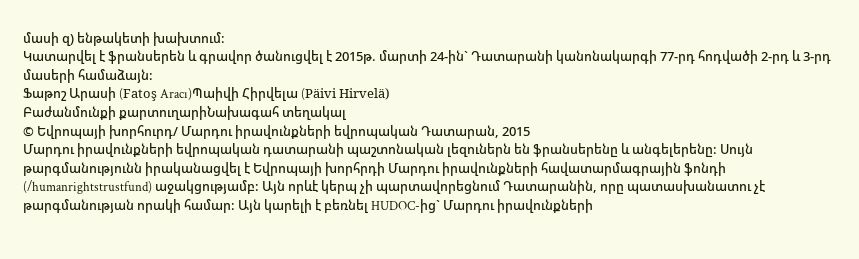մասի զ) ենթակետի խախտում:
Կատարվել է ֆրանսերեն և գրավոր ծանուցվել է 2015թ. մարտի 24-ին` Դատարանի կանոնակարգի 77-րդ հոդվածի 2-րդ և 3-րդ մասերի համաձայն:
Ֆաթոշ Արասի (Fatoş Aracı)Պաիվի Հիրվելա (Päivi Hirvelä)
Բաժանմունքի քարտուղարիՆախագահ տեղակալ
© Եվրոպայի խորհուրդ/ Մարդու իրավունքների եվրոպական Դատարան, 2015
Մարդու իրավունքների եվրոպական դատարանի պաշտոնական լեզուներն են ֆրանսերենը և անգելերենը: Սույն թարգմանությունն իրականացվել է Եվրոպայի խորհրդի Մարդու իրավունքների հավատարմագրային ֆոնդի (/humanrightstrustfund) աջակցությամբ: Այն որևէ կերպ չի պարտավորեցնում Դատարանին, որը պատասխանատու չէ թարգմանության որակի համար: Այն կարելի է բեռնել HUDOC-ից` Մարդու իրավունքների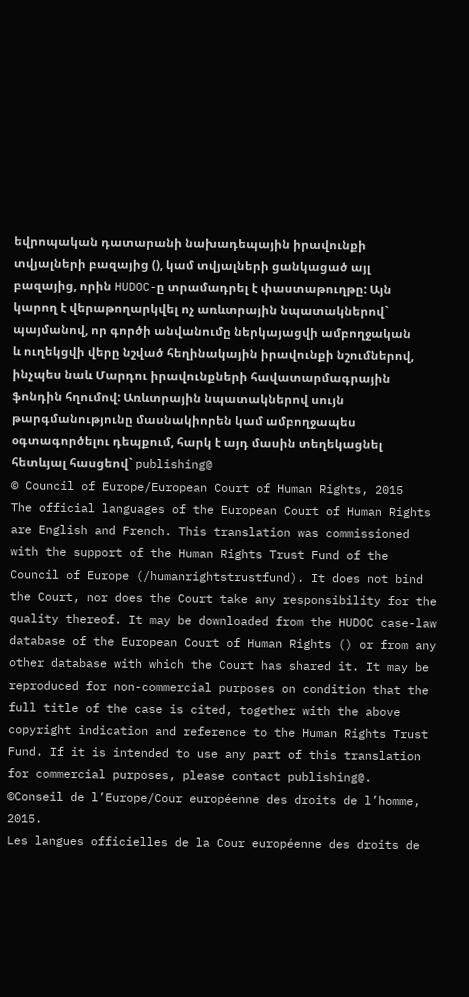եվրոպական դատարանի նախադեպային իրավունքի տվյալների բազայից (), կամ տվյալների ցանկացած այլ բազայից, որին HUDOC-ը տրամադրել է փաստաթուղթը: Այն կարող է վերաթողարկվել ոչ առևտրային նպատակներով` պայմանով, որ գործի անվանումը ներկայացվի ամբողջական և ուղեկցվի վերը նշված հեղինակային իրավունքի նշումներով, ինչպես նաև Մարդու իրավունքների հավատարմագրային ֆոնդին հղումով: Առևտրային նպատակներով սույն թարգմանությունը մասնակիորեն կամ ամբողջապես օգտագործելու դեպքում, հարկ է այդ մասին տեղեկացնել հետևյալ հասցեով` publishing@
© Council of Europe/European Court of Human Rights, 2015
The official languages of the European Court of Human Rights are English and French. This translation was commissioned with the support of the Human Rights Trust Fund of the Council of Europe (/humanrightstrustfund). It does not bind the Court, nor does the Court take any responsibility for the quality thereof. It may be downloaded from the HUDOC case-law database of the European Court of Human Rights () or from any other database with which the Court has shared it. It may be reproduced for non-commercial purposes on condition that the full title of the case is cited, together with the above copyright indication and reference to the Human Rights Trust Fund. If it is intended to use any part of this translation for commercial purposes, please contact publishing@.
©Conseil de l’Europe/Cour européenne des droits de l’homme, 2015.
Les langues officielles de la Cour européenne des droits de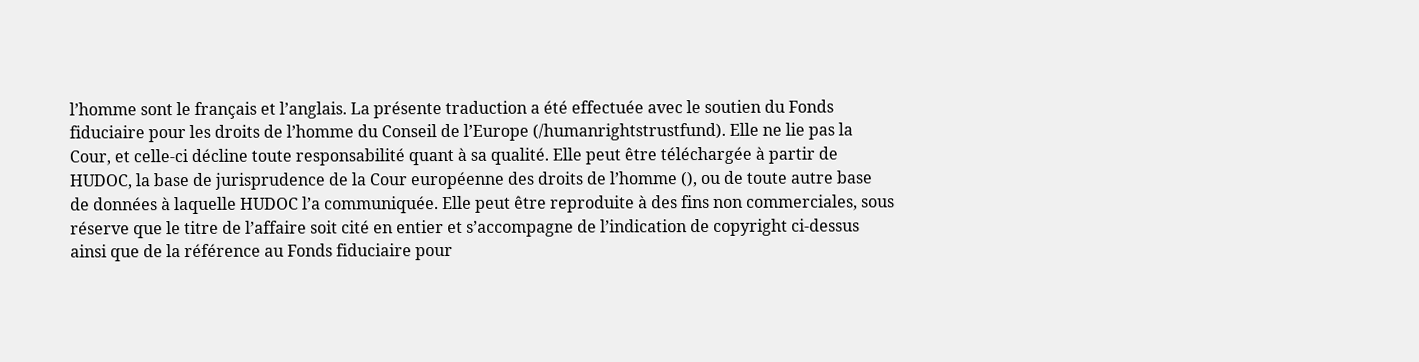l’homme sont le français et l’anglais. La présente traduction a été effectuée avec le soutien du Fonds fiduciaire pour les droits de l’homme du Conseil de l’Europe (/humanrightstrustfund). Elle ne lie pas la Cour, et celle-ci décline toute responsabilité quant à sa qualité. Elle peut être téléchargée à partir de HUDOC, la base de jurisprudence de la Cour européenne des droits de l’homme (), ou de toute autre base de données à laquelle HUDOC l’a communiquée. Elle peut être reproduite à des fins non commerciales, sous réserve que le titre de l’affaire soit cité en entier et s’accompagne de l’indication de copyright ci-dessus ainsi que de la référence au Fonds fiduciaire pour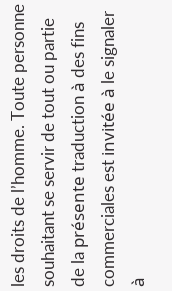les droits de l’homme. Toute personne souhaitant se servir de tout ou partie de la présente traduction à des fins commerciales est invitée à le signaler à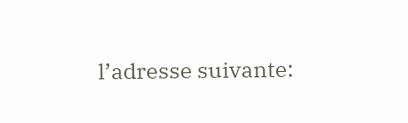l’adresse suivante: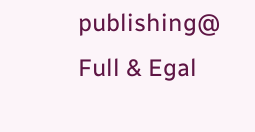publishing@
Full & Egal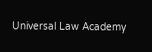Universal Law Academy